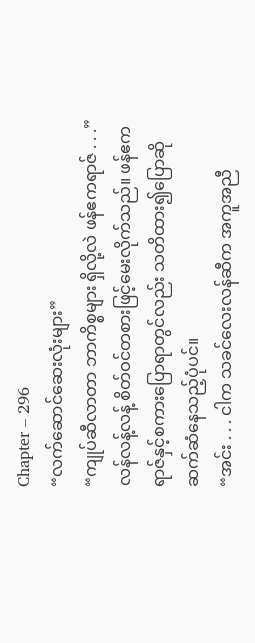Chapter – 296
“လက်ဆောင်ဆေးလုံးများ”
“ကျုပ်ဆီလာတာ ဘာကိစ္စများ ရှိလို့လဲ ဖန်ဧကရာဇ် . . .”
လန်လန့်လန့် စိတ်ဝင်တစားဖြင့်မေးလိုက်သည်။ ဖန်ဧကရာဇ်နှင့်စကားပြောရာတွင်လည်း သတိထား၍ပြောဆိုဆက်ဆံနေသည့်ပုံပင်။
“အင်း . . . ငါက သခင်လေးလန်ဆီက အကူအညီ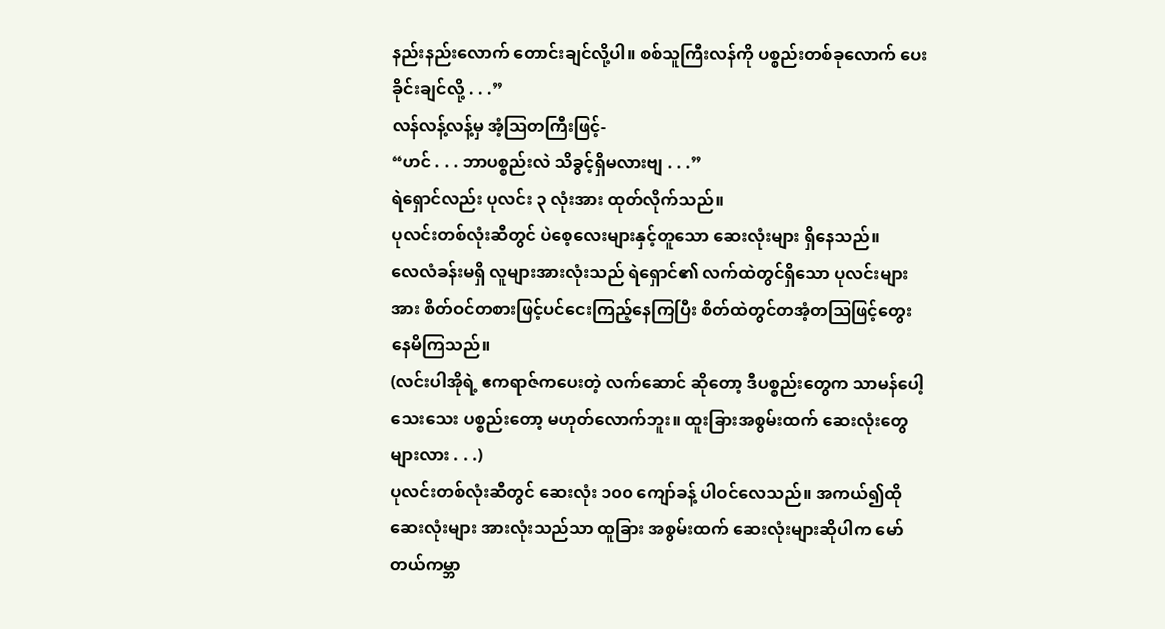နည်းနည်းလောက် တောင်းချင်လို့ပါ။ စစ်သူကြီးလန်ကို ပစ္စည်းတစ်ခုလောက် ပေးခိုင်းချင်လို့ . . .”
လန်လန့်လန့်မှ အံ့ဩတကြီးဖြင့်-
“ဟင် . . . ဘာပစ္စည်းလဲ သိခွင့်ရှိမလားဗျ . . .”
ရဲရှောင်လည်း ပုလင်း ၃ လုံးအား ထုတ်လိုက်သည်။
ပုလင်းတစ်လုံးဆီတွင် ပဲစေ့လေးများနှင့်တူသော ဆေးလုံးများ ရှိနေသည်။
လေလံခန်းမရှိ လူများအားလုံးသည် ရဲရှောင်၏ လက်ထဲတွင်ရှိသော ပုလင်းများအား စိတ်ဝင်တစားဖြင့်ပင်ငေးကြည့်နေကြပြီး စိတ်ထဲတွင်တအံ့တဩဖြင့်တွေးနေမိကြသည်။
(လင်းပါအိုရဲ့ ဧကရာဇ်ကပေးတဲ့ လက်ဆောင် ဆိုတော့ ဒီပစ္စည်းတွေက သာမန်ပေါ့သေးသေး ပစ္စည်းတော့ မဟုတ်လောက်ဘူး။ ထူးခြားအစွမ်းထက် ဆေးလုံးတွေများလား . . .)
ပုလင်းတစ်လုံးဆီတွင် ဆေးလုံး ၁၀၀ ကျော်ခန့် ပါဝင်လေသည်။ အကယ်၍ထိုဆေးလုံးများ အားလုံးသည်သာ ထူခြား အစွမ်းထက် ဆေးလုံးများဆိုပါက မော်တယ်ကမ္ဘာ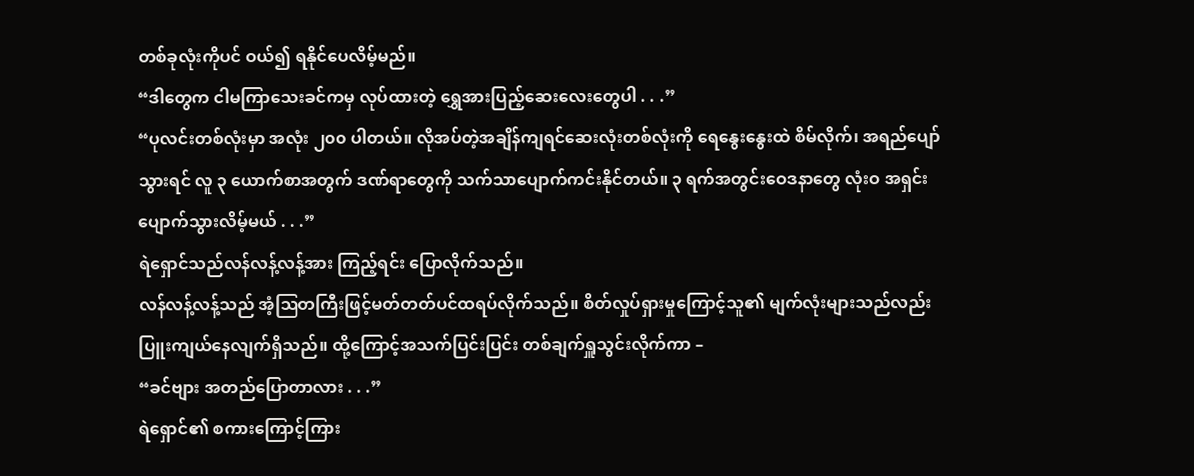တစ်ခုလုံးကိုပင် ဝယ်၍ ရနိုင်ပေလိမ့်မည်။
“ဒါတွေက ငါမကြာသေးခင်ကမှ လုပ်ထားတဲ့ ရွှေအားပြည့်ဆေးလေးတွေပါ . . .”
“ပုလင်းတစ်လုံးမှာ အလုံး ၂၀၀ ပါတယ်။ လိုအပ်တဲ့အချိန်ကျရင်ဆေးလုံးတစ်လုံးကို ရေနွေးနွေးထဲ စိမ်လိုက်၊ အရည်ပျော်သွားရင် လူ ၃ ယောက်စာအတွက် ဒဏ်ရာတွေကို သက်သာပျောက်ကင်းနိုင်တယ်။ ၃ ရက်အတွင်းဝေဒနာတွေ လုံးဝ အရှင်းပျောက်သွားလိမ့်မယ် . . .”
ရဲရှောင်သည်လန်လန့်လန့်အား ကြည့်ရင်း ပြောလိုက်သည်။
လန်လန့်လန့်သည် အံ့ဩတကြီးဖြင့်မတ်တတ်ပင်ထရပ်လိုက်သည်။ စိတ်လှုပ်ရှားမှုကြောင့်သူ၏ မျက်လုံးများသည်လည်း ပြူးကျယ်နေလျက်ရှိသည်။ ထို့ကြောင့်အသက်ပြင်းပြင်း တစ်ချက်ရှူသွင်းလိုက်ကာ –
“ခင်ဗျား အတည်ပြောတာလား . . .”
ရဲရှောင်၏ စကားကြောင့်ကြား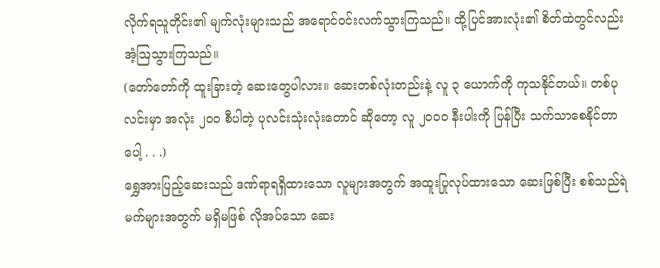လိုက်ရသူတိုင်း၏ မျက်လုံးများသည် အရောင်ဝင်းလက်သွားကြသည်။ ထို့ပြင်အားလုံး၏ စိတ်ထဲတွင်လည်း အံ့ဩသွားကြသည်။
(တော်တော်ကို ထူးခြားတဲ့ ဆေးတွေပါလား။ ဆေးတစ်လုံးတည်းနဲ့ လူ ၃ ယောက်ကို ကုသနိုင်တယ်။ တစ်ပုလင်းမှာ အလုံး ၂၀၀ စီပါတဲ့ ပုလင်းသုံးလုံးတောင် ဆိုတော့ လူ ၂၀၀၀ နီးပါးကို ပြန်ပြီး သက်သာစေနိုင်တာပေါ့ . . .)
ရွှေအားပြည့်ဆေးသည် ဒဏ်ရာရရှိထားသော လူများအတွက် အထူးပြုလုပ်ထားသော ဆေးဖြစ်ပြီး စစ်သည်ရဲမက်များအတွက် မရှိမဖြစ် လိုအပ်သော ဆေး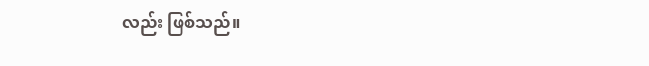လည်း ဖြစ်သည်။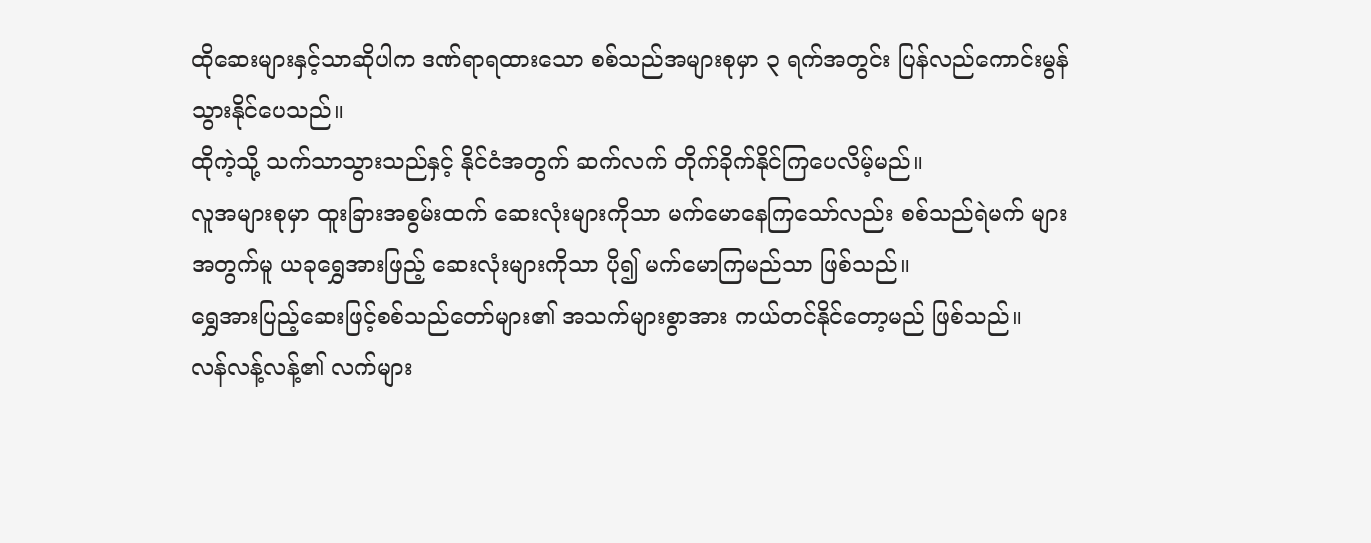ထိုဆေးများနှင့်သာဆိုပါက ဒဏ်ရာရထားသော စစ်သည်အများစုမှာ ၃ ရက်အတွင်း ပြန်လည်ကောင်းမွန်သွားနိုင်ပေသည်။
ထိုကဲ့သို့ သက်သာသွားသည်နှင့် နိုင်ငံအတွက် ဆက်လက် တိုက်ခိုက်နိုင်ကြပေလိမ့်မည်။
လူအများစုမှာ ထူးခြားအစွမ်းထက် ဆေးလုံးများကိုသာ မက်မောနေကြသော်လည်း စစ်သည်ရဲမက် များအတွက်မူ ယခုရွှေအားဖြည့် ဆေးလုံးများကိုသာ ပို၍ မက်မောကြမည်သာ ဖြစ်သည်။
ရွှေအားပြည့်ဆေးဖြင့်စစ်သည်တော်များ၏ အသက်များစွာအား ကယ်တင်နိုင်တော့မည် ဖြစ်သည်။
လန်လန့်လန့်၏ လက်များ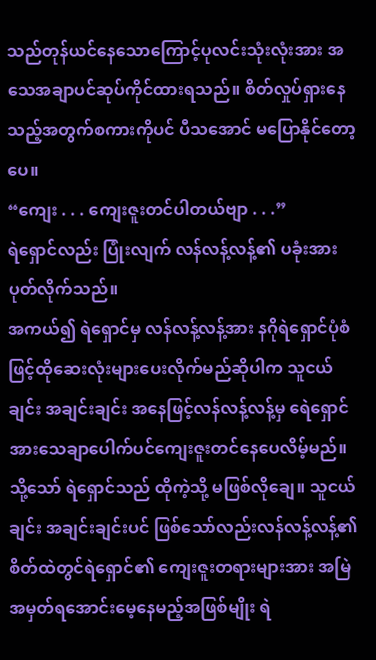သည်တုန်ယင်နေသောကြောင့်ပုလင်းသုံးလုံးအား အသေအချာပင်ဆုပ်ကိုင်ထားရသည်။ စိတ်လှုပ်ရှားနေသည့်အတွက်စကားကိုပင် ပီသအောင် မပြောနိုင်တော့ပေ။
“ကျေး . . . ကျေးဇူးတင်ပါတယ်ဗျာ . . .”
ရဲရှောင်လည်း ပြုံးလျက် လန်လန့်လန့်၏ ပခုံးအား ပုတ်လိုက်သည်။
အကယ်၍ ရဲရှောင်မှ လန်လန့်လန့်အား နဂိုရဲရှောင်ပုံစံဖြင့်ထိုဆေးလုံးများပေးလိုက်မည်ဆိုပါက သူငယ်ချင်း အချင်းချင်း အနေဖြင့်လန်လန့်လန့်မှ ရေဲရှောင်အားသေချာပေါက်ပင်ကျေးဇူးတင်နေပေလိမ့်မည်။ သို့သော် ရဲရှောင်သည် ထိုကဲ့သို့ မဖြစ်လိုချေ။ သူငယ်ချင်း အချင်းချင်းပင် ဖြစ်သော်လည်းလန်လန့်လန့်၏ စိတ်ထဲတွင်ရဲရှောင်၏ ကျေးဇူးတရားများအား အမြဲအမှတ်ရအောင်းမေ့နေမည့်အဖြစ်မျိုး ရဲ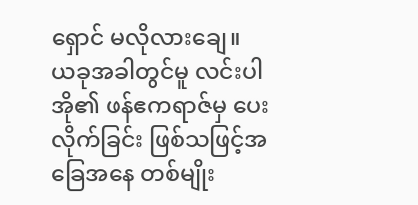ရှောင် မလိုလားချေ။
ယခုအခါတွင်မူ လင်းပါအို၏ ဖန်ဧကရာဇ်မှ ပေးလိုက်ခြင်း ဖြစ်သဖြင့်အခြေအနေ တစ်မျိုး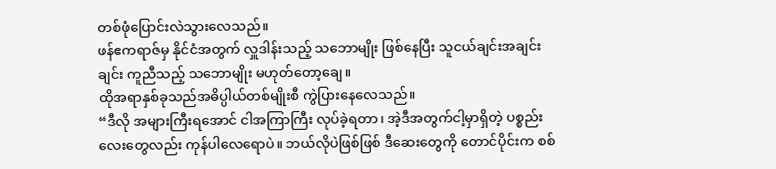တစ်ဖုံပြောင်းလဲသွားလေသည်။
ဖန်ဧကရာဇ်မှ နိုင်ငံအတွက် လှူဒါန်းသည့် သဘောမျိုး ဖြစ်နေပြီး သူငယ်ချင်းအချင်းချင်း ကူညီသည့် သဘောမျိုး မဟုတ်တော့ချေ။
ထိုအရာနှစ်ခုသည်အဓိပ္ပါယ်တစ်မျိုးစီ ကွဲပြားနေလေသည်။
“ဒီလို အများကြီးရအောင် ငါအကြာကြီး လုပ်ခဲ့ရတာ၊ အဲ့ဒီအတွက်ငါ့မှာရှိတဲ့ ပစ္စည်းလေးတွေလည်း ကုန်ပါလေရောပဲ။ ဘယ်လိုပဲဖြစ်ဖြစ် ဒီဆေးတွေကို တောင်ပိုင်းက စစ်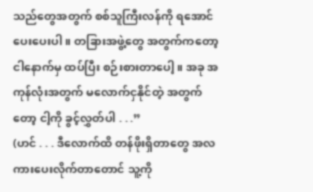သည်တွေအတွက် စစ်သူကြီးလန်ကို ရအောင် ပေးပေးပါ။ တခြားအဖွဲ့တွေ အတွက်ကတော့ ငါနောက်မှ ထပ်ပြီး စဉ်းစားတာပေါ့။ အခု အကုန်လုံးအတွက် မလောက်ငှနိုင်တဲ့ အတွက်တော့ ငါ့ကို ခွင့်လွှတ်ပါ . . .”
(ဟင် . . . ဒီလောက်ထိ တန်ဖိုးရှိတာတွေ အလကားပေးလိုက်တာတောင် သူ့ကို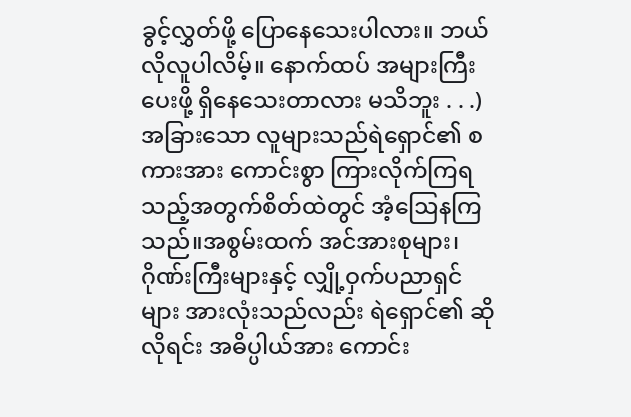ခွင့်လွှတ်ဖို့ ပြောနေသေးပါလား။ ဘယ်လိုလူပါလိမ့်။ နောက်ထပ် အများကြီး ပေးဖို့ ရှိနေသေးတာလား မသိဘူး . . .)
အခြားသော လူများသည်ရဲရှောင်၏ စကားအား ကောင်းစွာ ကြားလိုက်ကြရသည့်အတွက်စိတ်ထဲတွင် အံ့ဩေနကြသည်။အစွမ်းထက် အင်အားစုများ၊ ဂိုဏ်းကြီးများနှင့် လျှို့ဝှက်ပညာရှင်များ အားလုံးသည်လည်း ရဲရှောင်၏ ဆိုလိုရင်း အဓိပ္ပါယ်အား ကောင်း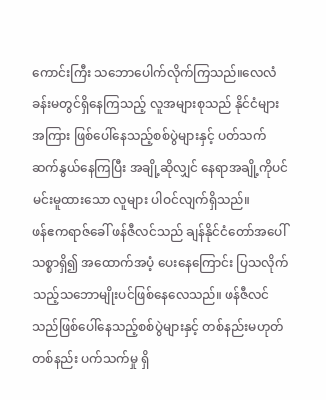ကောင်းကြီး သဘောပေါက်လိုက်ကြသည်။လေလံခန်းမတွင်ရှိနေကြသည့် လူအများစုသည် နိုင်ငံများအကြား ဖြစ်ပေါ်နေသည့်စစ်ပွဲများနှင့် ပတ်သက်ဆက်နွယ်နေကြပြီး အချို့ဆိုလျှင် နေရာအချို့ကိုပင် မင်းမူထားသော လူများ ပါဝင်လျက်ရှိသည်။
ဖန်ဧကရာဇ်ခေါ် ဖန်ဇီလင်သည် ချန်နိုင်ငံတော်အပေါ် သစ္စာရှိ၍ အထောက်အပံ့ ပေးနေကြောင်း ပြသလိုက်သည့်သဘောမျိုးပင်ဖြစ်နေလေသည်။ ဖန်ဇီလင်သည်ဖြစ်ပေါ်နေသည့်စစ်ပွဲများနှင့် တစ်နည်းမဟုတ် တစ်နည်း ပက်သက်မှု ရှိ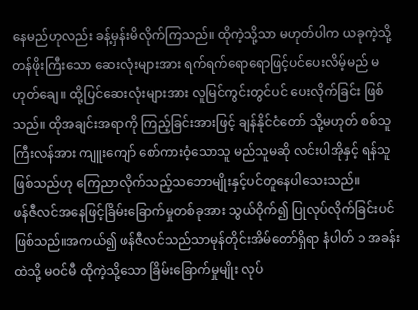နေမည်ဟုလည်း ခန့်မှန်းမိလိုက်ကြသည်။ ထိုကဲ့သို့သာ မဟုတ်ပါက ယခုကဲ့သို့ တန်ဖိုးကြီးသော ဆေးလုံးများအား ရက်ရက်ရောရောဖြင့်ပင်ပေးလိမ့်မည် မဟုတ်ချေ။ ထို့ပြင်ဆေးလုံးများအား လူမြင်ကွင်းတွင်ပင် ပေးလိုက်ခြင်း ဖြစ်သည်။ ထိုအချင်းအရာကို ကြည့်ခြင်းအားဖြင့် ချန်နိုင်ငံတော် သို့မဟုတ် စစ်သူကြီးလန်အား ကျူးကျော် စော်ကားဝံ့သောသူ မည်သူမဆို လင်းပါအိုနှင့် ရန်သူဖြစ်သည်ဟု ကြေညာလိုက်သည့်သဘောမျိုးနှင့်ပင်တူနေပါသေးသည်။
ဖန်ဇီလင်အနေဖြင့်ခြိမ်းခြောက်မှုတစ်ခုအား သွယ်ဝိုက်၍ ပြုလုပ်လိုက်ခြင်းပင် ဖြစ်သည်။အကယ်၍ ဖန်ဇီလင်သည်သာမုန်တိုင်းအိမ်တော်ရှိရာ နံပါတ် ၁ အခန်းထဲသို့ မဝင်မီ ထိုကဲ့သို့သော ခြိမ်းခြောက်မှုမျိုး လုပ်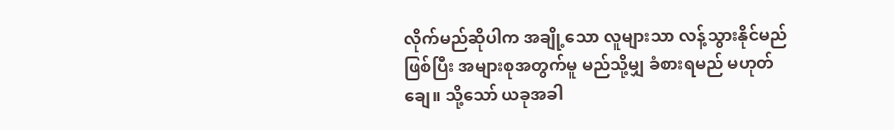လိုက်မည်ဆိုပါက အချို့သော လူများသာ လန့်သွားနိုင်မည်ဖြစ်ပြီး အများစုအတွက်မူ မည်သို့မျှ ခံစားရမည် မဟုတ်ချေ။ သို့သော် ယခုအခါ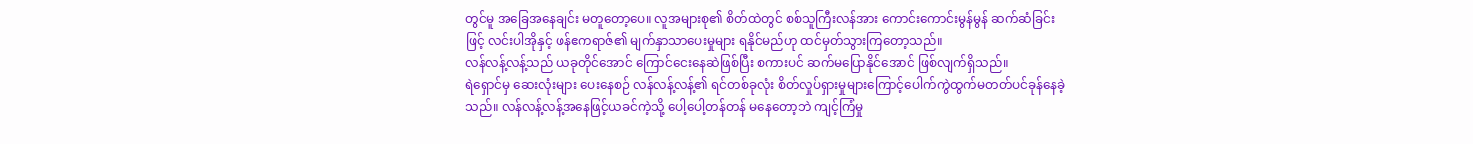တွင်မူ အခြေအနေချင်း မတူတော့ပေ။ လူအများစု၏ စိတ်ထဲတွင် စစ်သူကြီးလန်အား ကောင်းကောင်းမွန်မွန် ဆက်ဆံခြင်းဖြင့် လင်းပါအိုနှင့် ဖန်ဧကရာဇ်၏ မျက်နှာသာပေးမှုများ ရနိုင်မည်ဟု ထင်မှတ်သွားကြတော့သည်။
လန်လန့်လန့်သည် ယခုတိုင်အောင် ကြောင်ငေးနေဆဲဖြစ်ပြီး စကားပင် ဆက်မပြောနိုင်အောင် ဖြစ်လျက်ရှိသည်။
ရဲရှောင်မှ ဆေးလုံးများ ပေးနေစဉ် လန်လန့်လန့်၏ ရင်တစ်ခုလုံး စိတ်လှုပ်ရှားမှုများကြောင့်ပေါက်ကွဲထွက်မတတ်ပင်ခုန်နေခဲ့သည်။ လန်လန့်လန့်အနေဖြင့်ယခင်ကဲ့သို့ ပေါ့ပေါ့တန်တန် မနေတော့ဘဲ ကျင့်ကြံမှု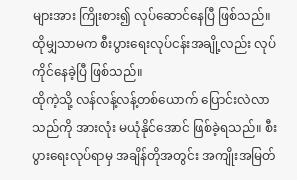များအား ကြိုးစား၍ လုပ်ဆောင်နေပြီ ဖြစ်သည်။ ထိုမျှသာမက စီးပွားရေးလုပ်ငန်းအချို့လည်း လုပ်ကိုင်နေခဲ့ပြီ ဖြစ်သည်။
ထိုကဲ့သို့ လန်လန့်လန့်တစ်ယောက် ပြောင်းလဲလာသည်ကို အားလုံး မယုံနိုင်အောင် ဖြစ်ခဲ့ရသည်။ စီးပွားရေးလုပ်ရာမှ အချိန်တိုအတွင်း အကျိုးအမြတ်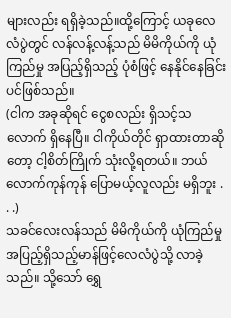များလည်း ရရှိခဲ့သည်။ထို့ကြောင့် ယခုလေလံပွဲတွင် လန်လန့်လန့်သည် မိမိကိုယ်ကို ယုံကြည်မှု အပြည့်ရှိသည့် ပုံစံဖြင့် နေနိုင်နေခြင်းပင်ဖြစ်သည်။
(ငါက အခုဆိုရင် ငွေစလည်း ရှိသင့်သလောက် ရှိနေပြီ။ ငါကိုယ်တိုင် ရှာထားတာဆိုတော့ ငါ့စိတ်ကြိုက် သုံးလို့ရတယ်။ ဘယ်လောက်ကုန်ကုန် ပြောမယ့်လူလည်း မရှိဘူး . . .)
သခင်လေးလန်သည် မိမိကိုယ်ကို ယုံကြည်မှု အပြည့်ရှိသည့်မာန်ဖြင့်လေလံပွဲသို့ လာခဲ့သည်။ သို့သော် ရွှေ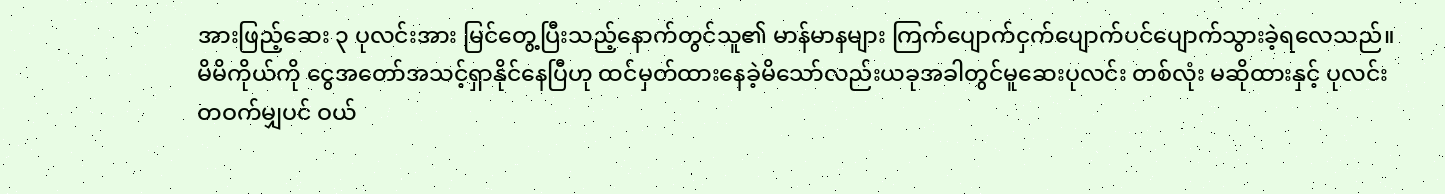အားဖြည့်ဆေး ၃ ပုလင်းအား မြင်တွေ့ပြီးသည့်နောက်တွင်သူ၏ မာန်မာနများ ကြက်ပျောက်ငှက်ပျောက်ပင်ပျောက်သွားခဲ့ရလေသည်။
မိမိကိုယ်ကို ငွေအတော်အသင့်ရှာနိုင်နေပြီဟု ထင်မှတ်ထားနေခဲ့မိသော်လည်းယခုအခါတွင်မူဆေးပုလင်း တစ်လုံး မဆိုထားနှင့် ပုလင်းတဝက်မျှပင် ဝယ်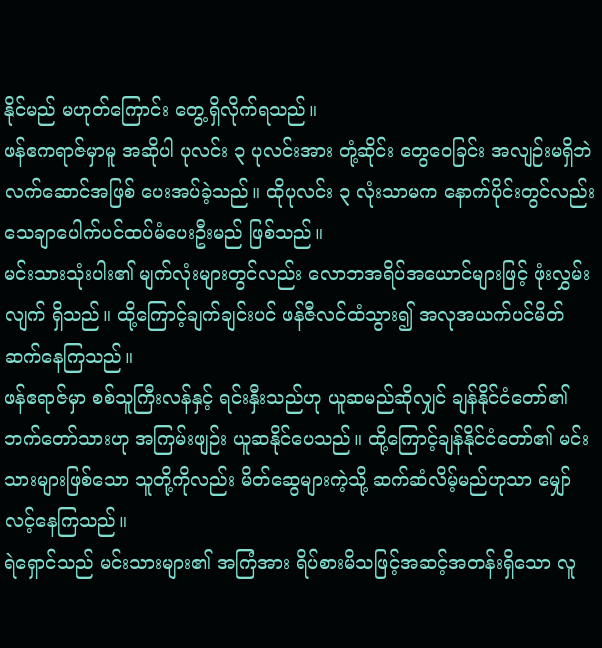နိုင်မည် မဟုတ်ကြောင်း တွေ့ရှိလိုက်ရသည်။
ဖန်ဧကရာဇ်မှာမူ အဆိုပါ ပုလင်း ၃ ပုလင်းအား တုံ့ဆိုင်း တွေဝေခြင်း အလျဉ်းမရှိဘဲ လက်ဆောင်အဖြစ် ပေးအပ်ခဲ့သည်။ ထိုပုလင်း ၃ လုံးသာမက နောက်ပိုင်းတွင်လည်း သေချာပေါက်ပင်ထပ်မံပေးဦးမည် ဖြစ်သည်။
မင်းသားသုံးပါး၏ မျက်လုံးများတွင်လည်း လောဘအရိပ်အယောင်များဖြင့် ဖုံးလွှမ်းလျက် ရှိသည်။ ထို့ကြောင့်ချက်ချင်းပင် ဖန်ဇီလင်ထံသွား၍ အလုအယက်ပင်မိတ်ဆက်နေကြသည်။
ဖန်ဧရာဇ်မှာ စစ်သူကြီးလန်နှင့် ရင်းနှီးသည်ဟု ယူဆမည်ဆိုလျှင် ချန်နိုင်ငံတော်၏ ဘက်တော်သားဟု အကြမ်းဖျဉ်း ယူဆနိုင်ပေသည်။ ထို့ကြောင့်ချန်နိုင်ငံတော်၏ မင်းသားများဖြစ်သော သူတို့ကိုလည်း မိတ်ဆွေများကဲ့သို့ ဆက်ဆံလိမ့်မည်ဟုသာ မျှော်လင့်နေကြသည်။
ရဲရှောင်သည် မင်းသားများ၏ အကြံအား ရိပ်စားမိသဖြင့်အဆင့်အတန်းရှိသော လူ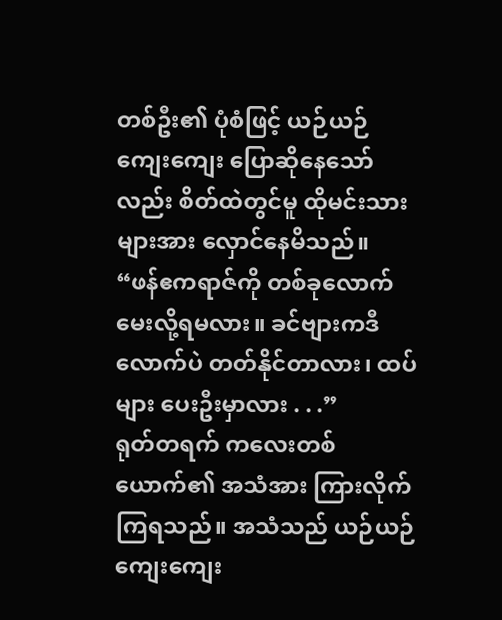တစ်ဦး၏ ပုံစံဖြင့် ယဉ်ယဉ်ကျေးကျေး ပြောဆိုနေသော်လည်း စိတ်ထဲတွင်မူ ထိုမင်းသားများအား လှောင်နေမိသည်။
“ဖန်ဧကရာဇ်ကို တစ်ခုလောက် မေးလို့ရမလား။ ခင်ဗျားကဒီလောက်ပဲ တတ်နိုင်တာလား၊ ထပ်များ ပေးဦးမှာလား . . .”
ရုတ်တရက် ကလေးတစ်ယောက်၏ အသံအား ကြားလိုက်ကြရသည်။ အသံသည် ယဉ်ယဉ်ကျေးကျေး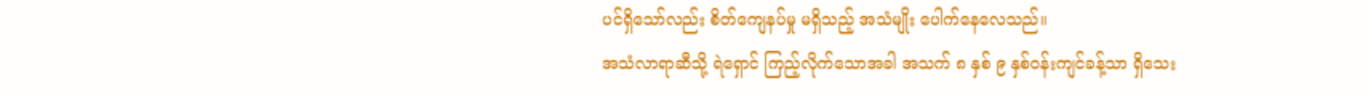ပင်ရှိသော်လည်း စိတ်ကျေနပ်မှု မရှိသည့် အသံမျိုး ပေါက်နေလေသည်။
အသံလာရာဆီသို့ ရဲရှောင် ကြည့်လိုက်သောအခါ အသက် ၈ နှစ် ၉ နှစ်ဝန်းကျင်ခန့်သာ ရှိသေး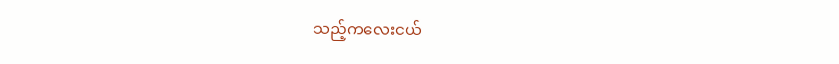သည့်ကလေးငယ်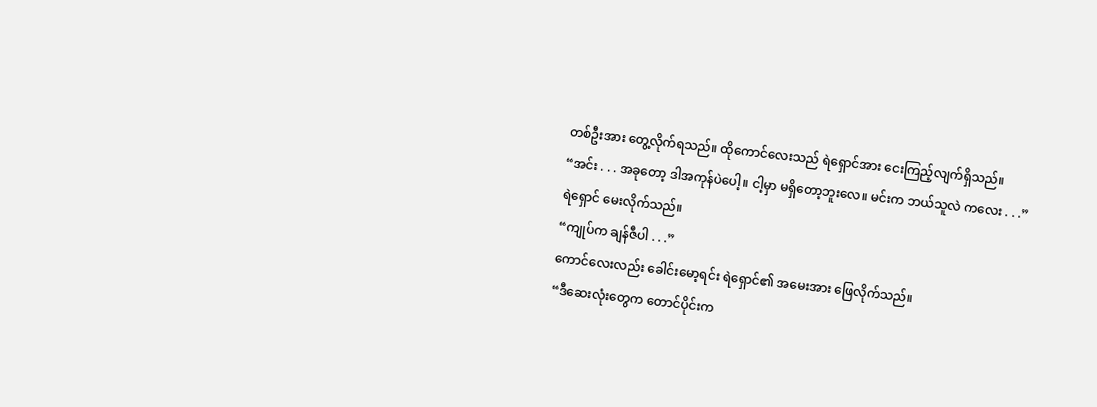တစ်ဦးအား တွေ့လိုက်ရသည်။ ထိုကောင်လေးသည် ရဲရှောင်အား ငေးကြည့်လျက်ရှိသည်။
“အင်း . . . အခုတော့ ဒါအကုန်ပဲပေါ့။ ငါ့မှာ မရှိတော့ဘူးလေ။ မင်းက ဘယ်သူလဲ ကလေး . . .”
ရဲရှောင် မေးလိုက်သည်။
“ကျုပ်က ချန်ဇီပါ . . .”
ကောင်လေးလည်း ခေါင်းမော့ရင်း ရဲရှောင်၏ အမေးအား ဖြေလိုက်သည်။
“ဒီဆေးလုံးတွေက တောင်ပိုင်းက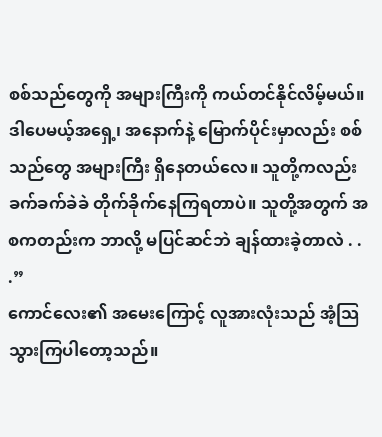စစ်သည်တွေကို အများကြီးကို ကယ်တင်နိုင်လိမ့်မယ်။ ဒါပေမယ့်အရှေ့၊ အနောက်နဲ့ မြောက်ပိုင်းမှာလည်း စစ်သည်တွေ အများကြီး ရှိနေတယ်လေ။ သူတို့ကလည်း ခက်ခက်ခဲခဲ တိုက်ခိုက်နေကြရတာပဲ။ သူတို့အတွက် အစကတည်းက ဘာလို့ မပြင်ဆင်ဘဲ ချန်ထားခဲ့တာလဲ . . .”
ကောင်လေး၏ အမေးကြောင့် လူအားလုံးသည် အံ့သြသွားကြပါတော့သည်။